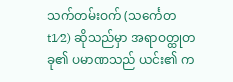သက်တမ်းဝက် (သင်္ကေတ t1⁄2) ဆိုသည်မှာ အရာဝတ္ထုတခု၏ ပမာဏသည် ယင်း၏ က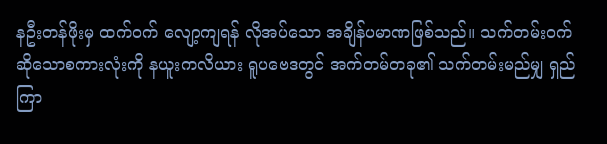နဦးတန်ဖိုးမှ ထက်ဝက် လျော့ကျရန် လိုအပ်သော အချိန်ပမာဏဖြစ်သည်။ သက်တမ်းဝက်ဆိုသောစကားလုံးကို နယူးကလိယား ရူပဗေဒတွင် အက်တမ်တခု၏ သက်တမ်းမည်မျှ ရှည်ကြာ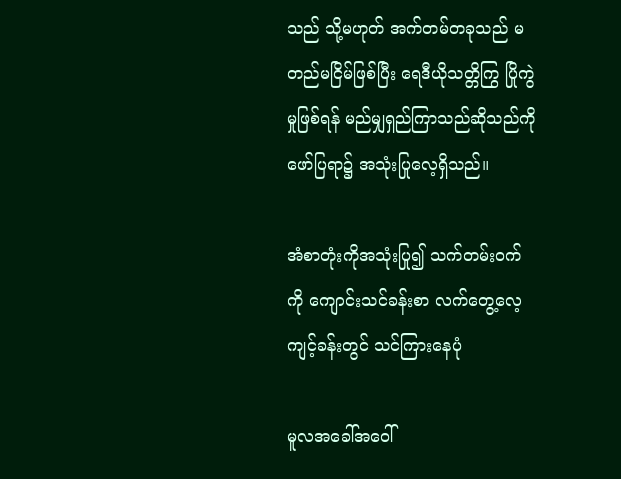သည် သို့မဟုတ် အက်တမ်တခုသည် မတည်မငြိမ်ဖြစ်ပြီး ရေဒီယိုသတ္တိကြွ ပြိုကွဲမှုဖြစ်ရန် မည်မျှရှည်ကြာသည်ဆိုသည်ကို ဖော်ပြရာ၌ အသုံးပြုလေ့ရှိသည်။

အံစာတုံးကိုအသုံးပြု၍ သက်တမ်းဝက်ကို ကျောင်းသင်ခန်းစာ လက်တွေ့လေ့ကျင့်ခန်းတွင် သင်ကြားနေပုံ

မူလအခေါ်အဝေါ်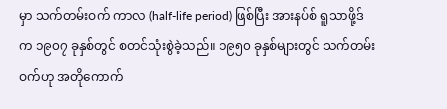မှာ သက်တမ်းဝက် ကာလ (half-life period) ဖြစ်ပြီး အားနပ်စ် ရူသာဖို့ဒ်က ၁၉၀၇ ခုနှစ်တွင် စတင်သုံးစွဲခဲ့သည်။ ၁၉၅၀ ခုနှစ်များတွင် သက်တမ်းဝက်ဟု အတိုကောက်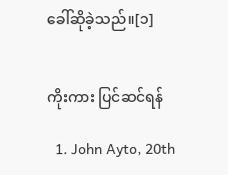ခေါ်ဆိုခဲ့သည်။[၁]


ကိုးကား ပြင်ဆင်ရန်

  1. John Ayto, 20th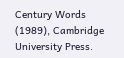Century Words (1989), Cambridge University Press.